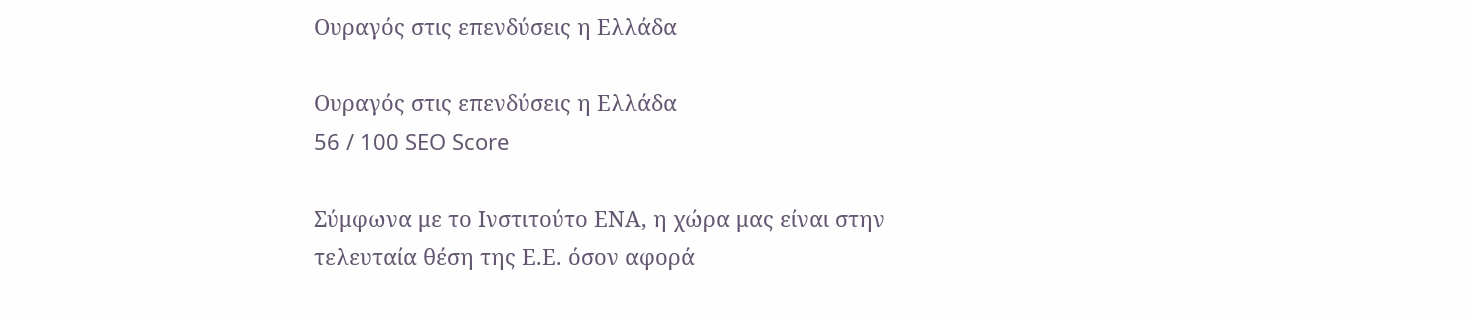Ουραγός στις επενδύσεις η Ελλάδα

Ουραγός στις επενδύσεις η Ελλάδα
56 / 100 SEO Score

Σύμφωνα με το Ινστιτούτο ΕΝΑ, η χώρα μας είναι στην τελευταία θέση της Ε.Ε. όσον αφορά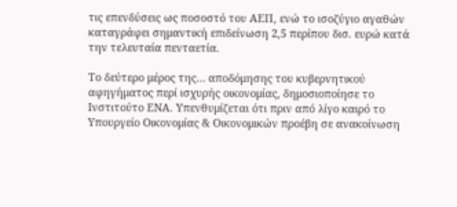τις επενδύσεις ως ποσοστό του ΑΕΠ, ενώ το ισοζύγιο αγαθών καταγράφει σημαντική επιδείνωση 2,5 περίπου δισ. ευρώ κατά την τελευταία πενταετία.

Το δεύτερο μέρος της… αποδόμησης του κυβερνητικού αφηγήματος περί ισχυρής οικονομίας, δημοσιοποίησε το Ινστιτούτο ΕΝΑ. Υπενθυμίζεται ότι πριν από λίγο καιρό το Υπουργείο Οικονομίας & Οικονομικών προέβη σε ανακοίνωση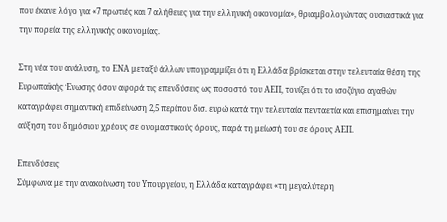που έκανε λόγο για «7 πρωτιές και 7 αλήθειες για την ελληνική οικονομία», θριαμβολογώντας ουσιαστικά για την πορεία της ελληνικής οικονομίας.

Στη νέα του ανάλυση, το ΕΝΑ μεταξύ άλλων υπογραμμίζει ότι η Ελλάδα βρίσκεται στην τελευταία θέση της Ευρωπαϊκής Ένωσης όσον αφορά τις επενδύσεις ως ποσοστό του ΑΕΠ, τονίζει ότι το ισοζύγιο αγαθών καταγράφει σημαντική επιδείνωση 2,5 περίπου δισ. ευρώ κατά την τελευταία πενταετία και επισημαίνει την αύξηση του δημόσιου χρέους σε ονομαστικούς όρους, παρά τη μείωσή του σε όρους ΑΕΠ.

Επενδύσεις
Σύμφωνα με την ανακοίνωση του Υπουργείου, η Ελλάδα καταγράφει «τη μεγαλύτερη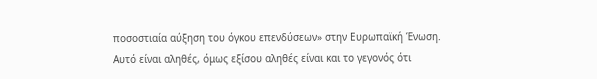ποσοστιαία αύξηση του όγκου επενδύσεων» στην Ευρωπαϊκή Ένωση. Αυτό είναι αληθές, όμως εξίσου αληθές είναι και το γεγονός ότι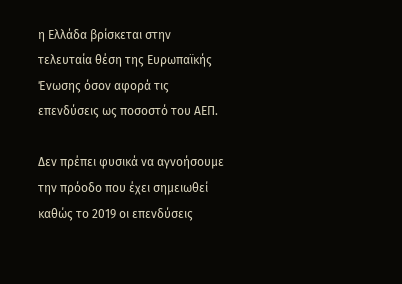η Ελλάδα βρίσκεται στην τελευταία θέση της Ευρωπαϊκής Ένωσης όσον αφορά τις επενδύσεις ως ποσοστό του ΑΕΠ.

Δεν πρέπει φυσικά να αγνοήσουμε την πρόοδο που έχει σημειωθεί καθώς το 2019 οι επενδύσεις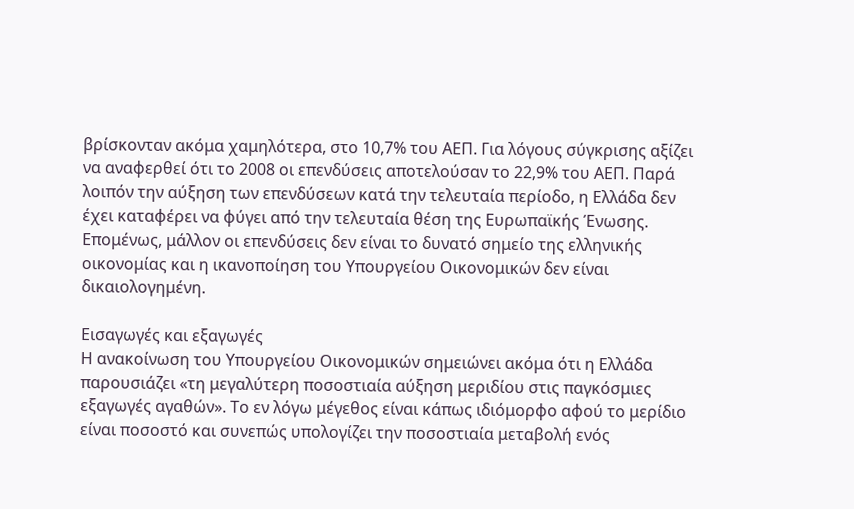βρίσκονταν ακόμα χαμηλότερα, στο 10,7% του ΑΕΠ. Για λόγους σύγκρισης αξίζει να αναφερθεί ότι το 2008 οι επενδύσεις αποτελούσαν το 22,9% του ΑΕΠ. Παρά λοιπόν την αύξηση των επενδύσεων κατά την τελευταία περίοδο, η Ελλάδα δεν έχει καταφέρει να φύγει από την τελευταία θέση της Ευρωπαϊκής Ένωσης. Επομένως, μάλλον οι επενδύσεις δεν είναι το δυνατό σημείο της ελληνικής οικονομίας και η ικανοποίηση του Υπουργείου Οικονομικών δεν είναι δικαιολογημένη.

Εισαγωγές και εξαγωγές
Η ανακοίνωση του Υπουργείου Οικονομικών σημειώνει ακόμα ότι η Ελλάδα παρουσιάζει «τη μεγαλύτερη ποσοστιαία αύξηση μεριδίου στις παγκόσμιες εξαγωγές αγαθών». Το εν λόγω μέγεθος είναι κάπως ιδιόμορφο αφού το μερίδιο είναι ποσοστό και συνεπώς υπολογίζει την ποσοστιαία μεταβολή ενός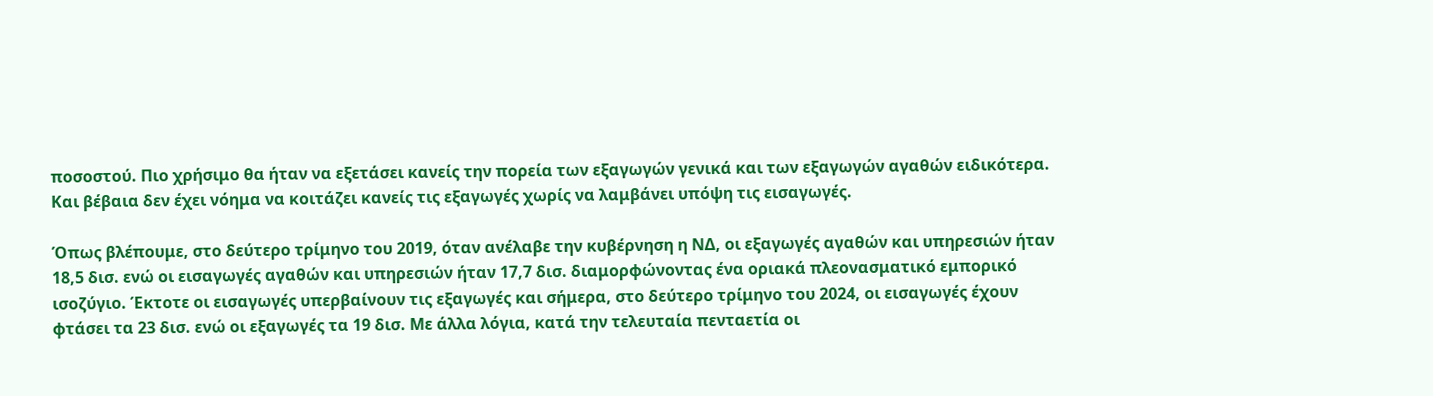ποσοστού. Πιο χρήσιμο θα ήταν να εξετάσει κανείς την πορεία των εξαγωγών γενικά και των εξαγωγών αγαθών ειδικότερα. Και βέβαια δεν έχει νόημα να κοιτάζει κανείς τις εξαγωγές χωρίς να λαμβάνει υπόψη τις εισαγωγές.

Όπως βλέπουμε, στο δεύτερο τρίμηνο του 2019, όταν ανέλαβε την κυβέρνηση η ΝΔ, οι εξαγωγές αγαθών και υπηρεσιών ήταν 18,5 δισ. ενώ οι εισαγωγές αγαθών και υπηρεσιών ήταν 17,7 δισ. διαμορφώνοντας ένα οριακά πλεονασματικό εμπορικό ισοζύγιο. Έκτοτε οι εισαγωγές υπερβαίνουν τις εξαγωγές και σήμερα, στο δεύτερο τρίμηνο του 2024, οι εισαγωγές έχουν φτάσει τα 23 δισ. ενώ οι εξαγωγές τα 19 δισ. Με άλλα λόγια, κατά την τελευταία πενταετία οι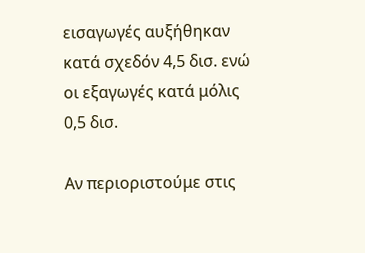εισαγωγές αυξήθηκαν κατά σχεδόν 4,5 δισ. ενώ οι εξαγωγές κατά μόλις 0,5 δισ.

Αν περιοριστούμε στις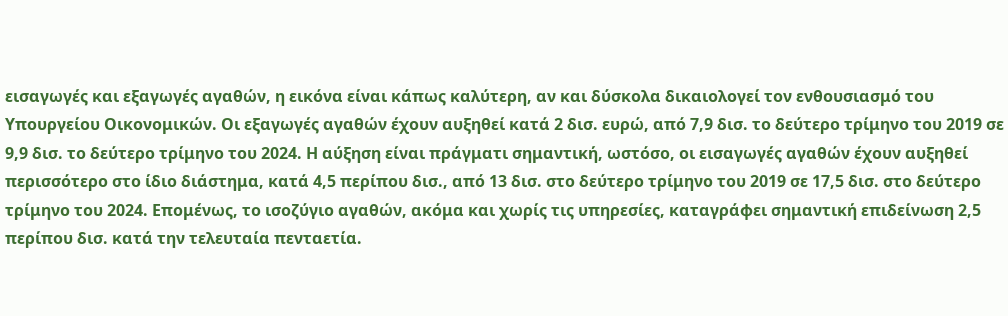εισαγωγές και εξαγωγές αγαθών, η εικόνα είναι κάπως καλύτερη, αν και δύσκολα δικαιολογεί τον ενθουσιασμό του Υπουργείου Οικονομικών. Οι εξαγωγές αγαθών έχουν αυξηθεί κατά 2 δισ. ευρώ, από 7,9 δισ. το δεύτερο τρίμηνο του 2019 σε 9,9 δισ. το δεύτερο τρίμηνο του 2024. Η αύξηση είναι πράγματι σημαντική, ωστόσο, οι εισαγωγές αγαθών έχουν αυξηθεί περισσότερο στο ίδιο διάστημα, κατά 4,5 περίπου δισ., από 13 δισ. στο δεύτερο τρίμηνο του 2019 σε 17,5 δισ. στο δεύτερο τρίμηνο του 2024. Επομένως, το ισοζύγιο αγαθών, ακόμα και χωρίς τις υπηρεσίες, καταγράφει σημαντική επιδείνωση 2,5 περίπου δισ. κατά την τελευταία πενταετία.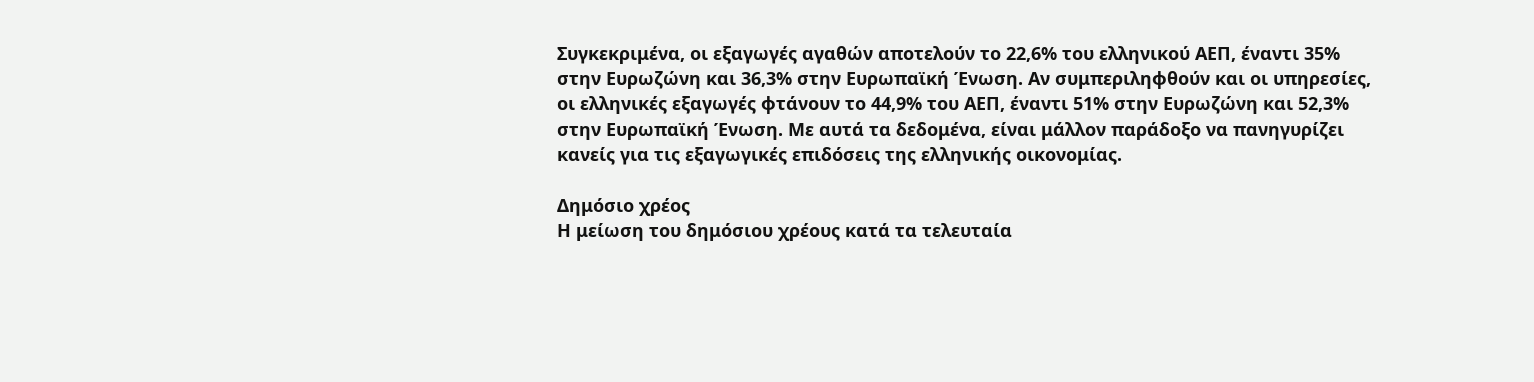Συγκεκριμένα, οι εξαγωγές αγαθών αποτελούν το 22,6% του ελληνικού ΑΕΠ, έναντι 35% στην Ευρωζώνη και 36,3% στην Ευρωπαϊκή Ένωση. Αν συμπεριληφθούν και οι υπηρεσίες, οι ελληνικές εξαγωγές φτάνουν το 44,9% του ΑΕΠ, έναντι 51% στην Ευρωζώνη και 52,3% στην Ευρωπαϊκή Ένωση. Με αυτά τα δεδομένα, είναι μάλλον παράδοξο να πανηγυρίζει κανείς για τις εξαγωγικές επιδόσεις της ελληνικής οικονομίας.

Δημόσιο χρέος
Η μείωση του δημόσιου χρέους κατά τα τελευταία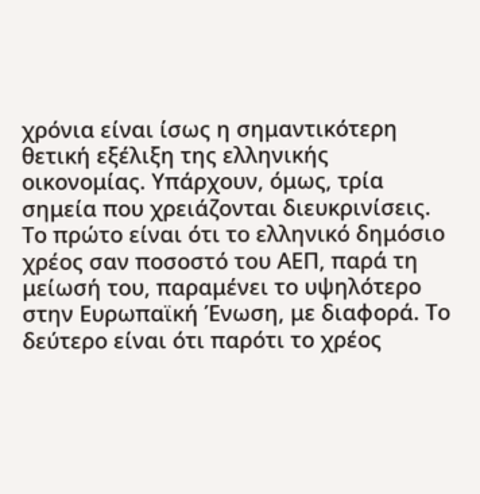χρόνια είναι ίσως η σημαντικότερη θετική εξέλιξη της ελληνικής οικονομίας. Υπάρχουν, όμως, τρία σημεία που χρειάζονται διευκρινίσεις. Το πρώτο είναι ότι το ελληνικό δημόσιο χρέος σαν ποσοστό του ΑΕΠ, παρά τη μείωσή του, παραμένει το υψηλότερο στην Ευρωπαϊκή Ένωση, με διαφορά. Το δεύτερο είναι ότι παρότι το χρέος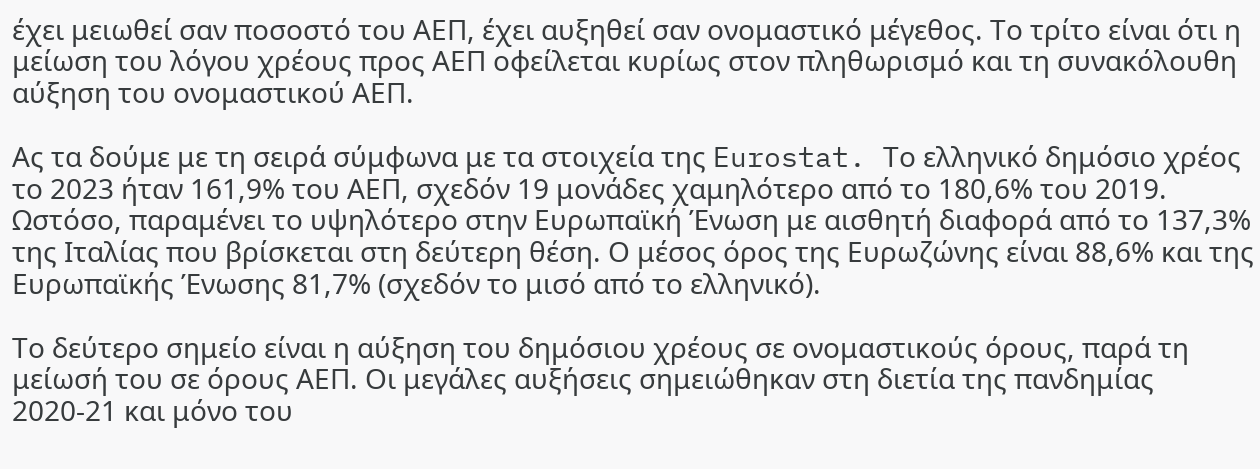έχει μειωθεί σαν ποσοστό του ΑΕΠ, έχει αυξηθεί σαν ονομαστικό μέγεθος. Το τρίτο είναι ότι η μείωση του λόγου χρέους προς ΑΕΠ οφείλεται κυρίως στον πληθωρισμό και τη συνακόλουθη αύξηση του ονομαστικού ΑΕΠ.

Ας τα δούμε με τη σειρά σύμφωνα με τα στοιχεία της Eurostat. Το ελληνικό δημόσιο χρέος το 2023 ήταν 161,9% του ΑΕΠ, σχεδόν 19 μονάδες χαμηλότερο από το 180,6% του 2019. Ωστόσο, παραμένει το υψηλότερο στην Ευρωπαϊκή Ένωση με αισθητή διαφορά από το 137,3% της Ιταλίας που βρίσκεται στη δεύτερη θέση. Ο μέσος όρος της Ευρωζώνης είναι 88,6% και της Ευρωπαϊκής Ένωσης 81,7% (σχεδόν το μισό από το ελληνικό).

Το δεύτερο σημείο είναι η αύξηση του δημόσιου χρέους σε ονομαστικούς όρους, παρά τη μείωσή του σε όρους ΑΕΠ. Οι μεγάλες αυξήσεις σημειώθηκαν στη διετία της πανδημίας 2020-21 και μόνο του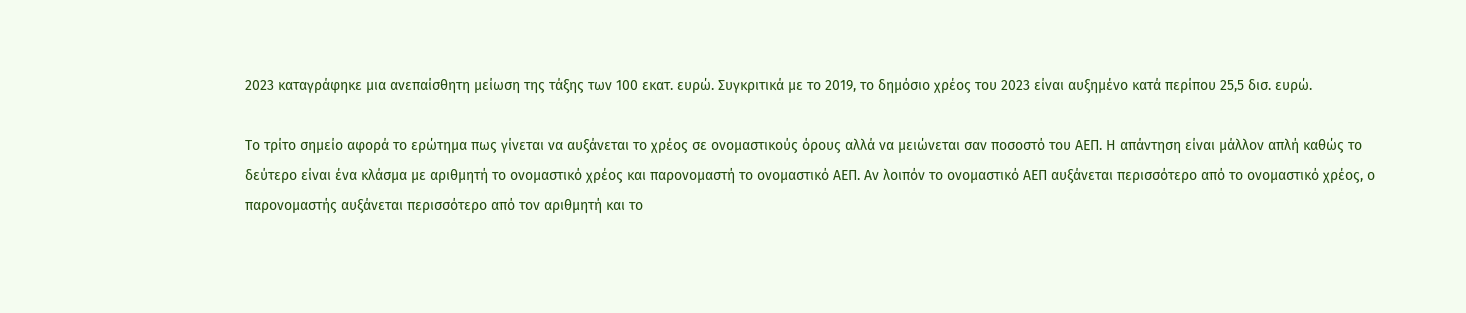2023 καταγράφηκε μια ανεπαίσθητη μείωση της τάξης των 100 εκατ. ευρώ. Συγκριτικά με το 2019, το δημόσιο χρέος του 2023 είναι αυξημένο κατά περίπου 25,5 δισ. ευρώ.

Το τρίτο σημείο αφορά το ερώτημα πως γίνεται να αυξάνεται το χρέος σε ονομαστικούς όρους αλλά να μειώνεται σαν ποσοστό του ΑΕΠ. Η απάντηση είναι μάλλον απλή καθώς το δεύτερο είναι ένα κλάσμα με αριθμητή το ονομαστικό χρέος και παρονομαστή το ονομαστικό ΑΕΠ. Αν λοιπόν το ονομαστικό ΑΕΠ αυξάνεται περισσότερο από το ονομαστικό χρέος, ο παρονομαστής αυξάνεται περισσότερο από τον αριθμητή και το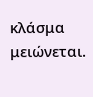κλάσμα μειώνεται.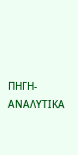ΠΗΓΗ-ΑΝΑΛΥΤΙΚΑ